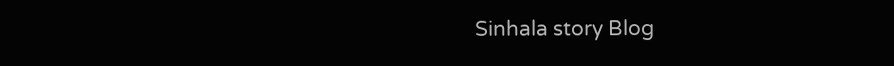Sinhala story Blog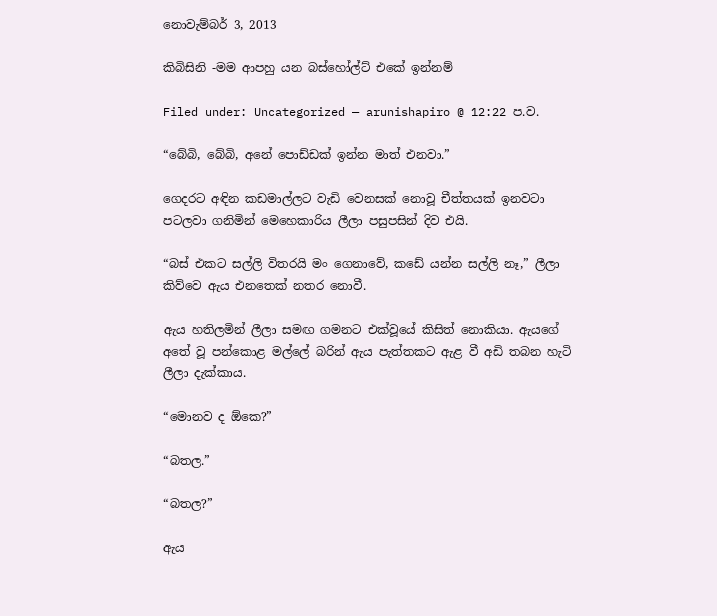නොවැම්බර් 3, 2013

කිබිසිනි -මම ආපහු යන බස්හෝල්ට් එකේ ඉන්නම්

Filed under: Uncategorized — arunishapiro @ 12:22 ප.ව.

“බේබි, බේබි, අනේ පොඩ්ඩක් ඉන්න මාත් එනවා.”

ගෙදරට අඳින කඩමාල්ලට වැඩි වෙනසක් නොවූ චීත්තයක් ඉනවටා පටලවා ගනිමින් මෙහෙකාරිය ලීලා පසුපසින් දිව එයි.

“බස් එකට සල්ලි විතරයි මං ගෙනාවේ, කඩේ යන්න සල්ලි නෑ,” ලීලා කිව්වෙ ඇය එනතෙක් නතර නොවී.

ඇය හතිලමින් ලීලා සමඟ ගමනට එක්වූයේ කිසිත් නොකියා. ඇයගේ අතේ වූ පන්කොළ මල්ලේ බරින් ඇය පැත්තකට ඇළ වී අඩි තබන හැටි ලීලා දැක්කාය.

“මොනව ද ඕකෙ?”

“බතල.”

“බතල?”

ඇය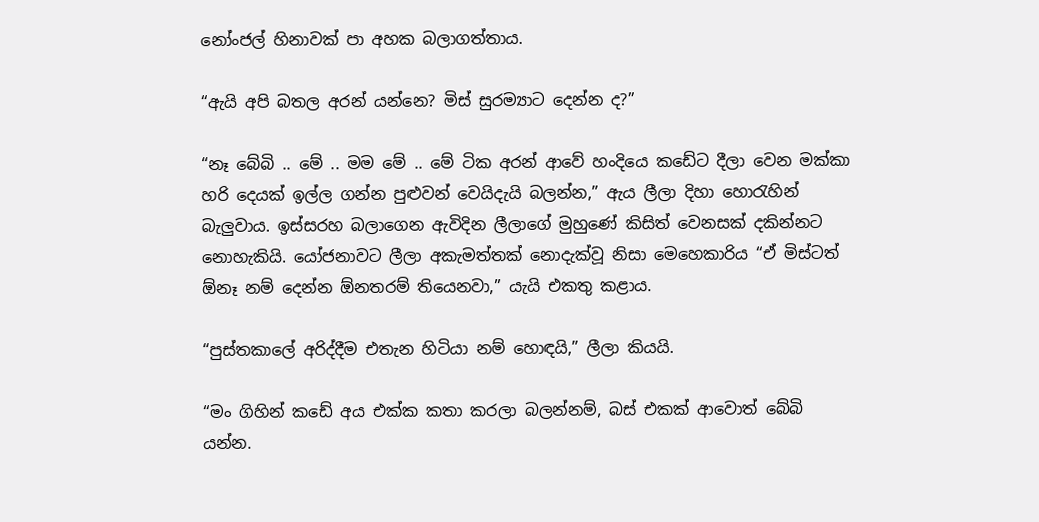නෝංජල් හිනාවක් පා අහක බලාගත්තාය.

“ඇයි අපි බතල අරන් යන්නෙ? මිස් සුරම්‍යාට දෙන්න ද?”

“නෑ බේබි .. මේ .. මම මේ .. මේ ටික අරන් ආවේ හංදියෙ කඩේට දීලා වෙන මක්කා හරි දෙයක් ඉල්ල ගන්න පුළුවන් වෙයිදැයි බලන්න,” ඇය ලීලා දිහා හොරැහින් බැලුවාය. ඉස්සරහ බලාගෙන ඇවිදින ලීලාගේ මුහුණේ කිසිත් වෙනසක් දකින්නට නොහැකියි. යෝජනාවට ලීලා අකැමත්තක් නොදැක්වූ නිසා මෙහෙකාරිය “ඒ මිස්ටත් ඕනෑ නම් දෙන්න ඕනතරම් තියෙනවා,” යැයි එකතු කළාය.

“පුස්තකාලේ අරිද්දීම එතැන හිටියා නම් හොඳයි,” ලීලා කියයි.

“මං ගිහින් කඩේ අය එක්ක කතා කරලා බලන්නම්, බස් එකක් ආවොත් බේබි යන්න.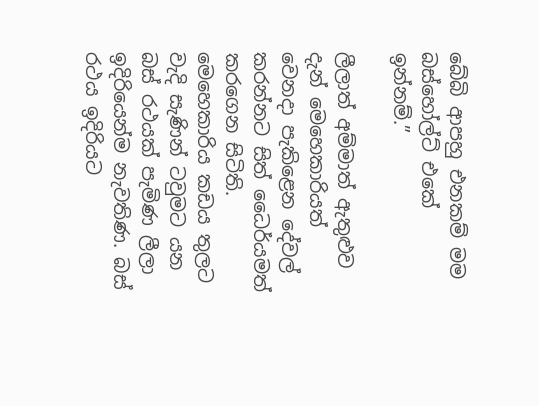බේබි ආපහු එනකම් මම බස්හෝල්ට් එකේ ඉන්නම්.”

ලීලාත් අම්මාත් ඇතුළුව දැන් මෙහෙකාරියත් වෙනදා පැකිළෙන දේවල් කරන්නට සිත් ධෛර්යමත් කරගෙන සිටිති. මෙහෙකාරිය කඩය තුලට වැදි සැණින් ටවුමට යන බස් රථයක් පැමිණ ලීලා ඉදිරියෙන්ම නැවතිණ. බස් රථය ඉදිරියට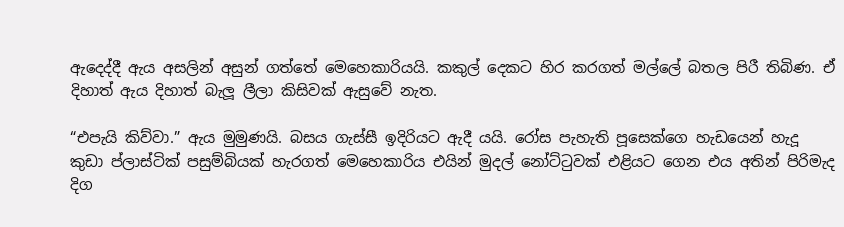ඇදෙද්දී ඇය අසලින් අසුන් ගත්තේ මෙහෙකාරියයි. කකුල් දෙකට හිර කරගත් මල්ලේ බතල පිරී තිබිණ. ඒ දිහාත් ඇය දිහාත් බැලූ ලීලා කිසිවක් ඇසුවේ නැත.

“එපැයි කිව්වා.” ඇය මුමුණයි. බසය ගැස්සී ඉදිරියට ඇදී යයි. රෝස පැහැති පූසෙක්ගෙ හැඩයෙන් හැදූ කුඩා ප්ලාස්ටික් පසුම්බියක් හැරගත් මෙහෙකාරිය එයින් මුදල් නෝට්ටුවක් එළියට ගෙන එය අතින් පිරිමැද දිග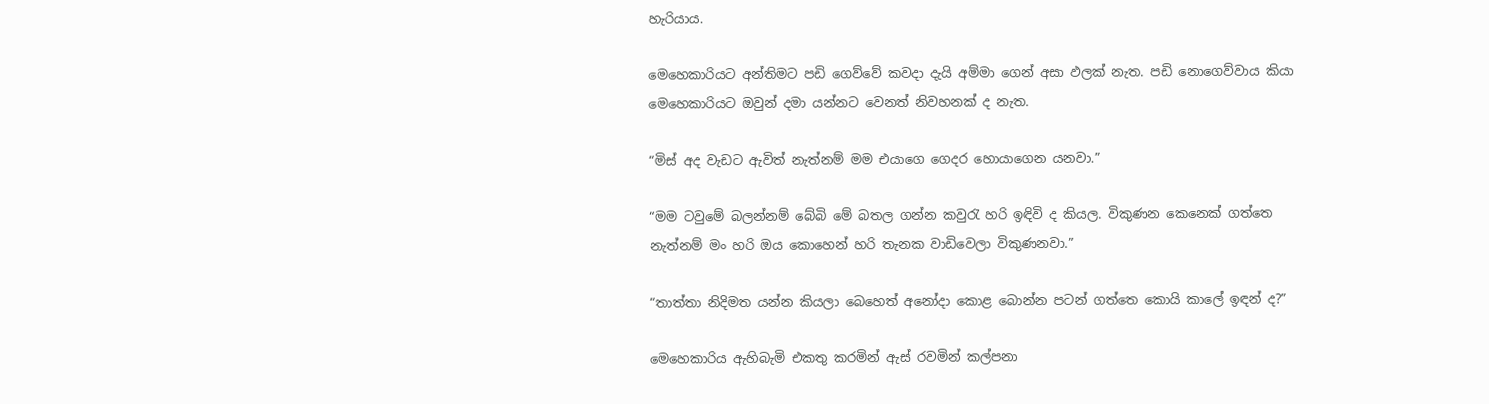හැරියාය.

මෙහෙකාරියට අන්තිමට පඩි ගෙව්වේ කවදා දැයි අම්මා ගෙන් අසා ඵලක් නැත. පඩි නොගෙව්වාය කියා මෙහෙකාරියට ඔවුන් දමා යන්නට වෙනත් නිවහනක් ද නැත.

“මිස් අද වැඩට ඇවිත් නැත්නම් මම එයාගෙ ගෙදර හොයාගෙන යනවා.”

“මම ටවුමේ බලන්නම් බේබි මේ බතල ගන්න කවුරැ හරි ඉඳිවි ද කියල. විකුණන කෙනෙක් ගත්තෙ නැත්නම් මං හරි ඔය කොහෙන් හරි තැනක වාඩිවෙලා විකුණනවා.”

“තාත්තා නිදිමත යන්න කියලා බෙහෙත් අනෝදා කොළ බොන්න පටන් ගත්තෙ කොයි කාලේ ඉඳන් ද?”

මෙහෙකාරිය ඇහිබැමි එකතු කරමින් ඇස් රවමින් කල්පනා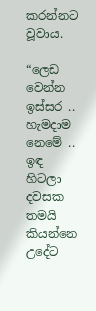කරන්නට වූවාය.

“ලෙඩ වෙන්න ඉස්සර .. හැමදාම නෙමේ .. ඉඳ හිටලා දවසක තමයි කියන්නෙ උදේට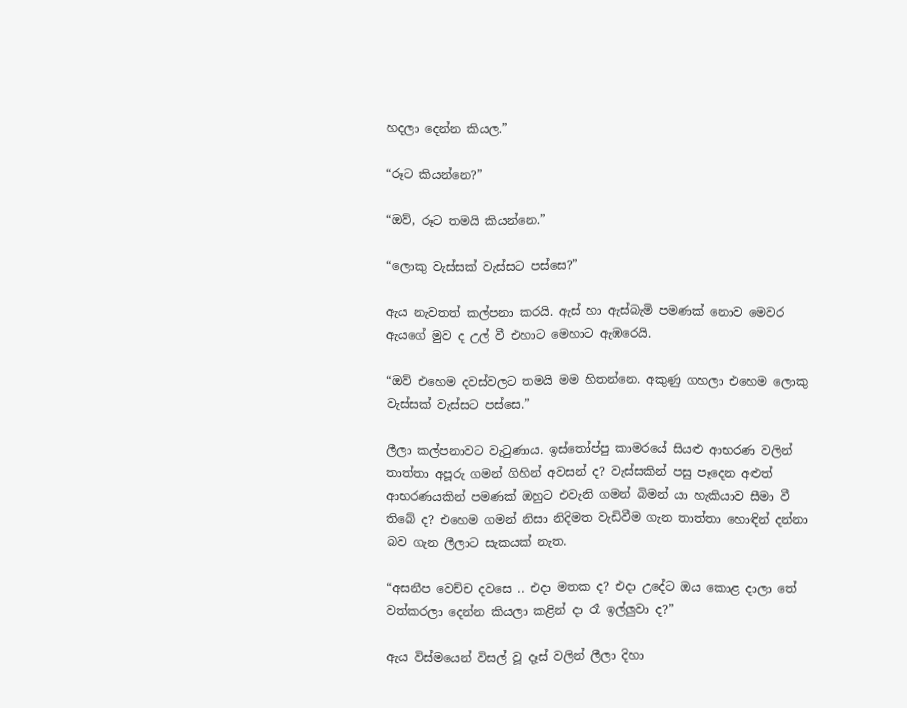හදලා දෙන්න කියල.”

“රූට කියන්නෙ?”

“ඔව්, රූට තමයි කියන්නෙ.”

“ලොකු වැස්සක් වැස්සට පස්සෙ?”

ඇය නැවතත් කල්පනා කරයි. ඇස් හා ඇස්බැමි පමණක් නොව මෙවර ඇයගේ මුව ද උල් වී එහාට මෙහාට ඇඹරෙයි.

“ඔව් එහෙම දවස්වලට තමයි මම හිතන්නෙ. අකුණු ගහලා එහෙම ලොකු වැස්සක් වැස්සට පස්සෙ.”

ලීලා කල්පනාවට වැටුණාය. ඉස්තෝප්පු කාමරයේ සියළු ආභරණ වලින් තාත්තා අපූරු ගමන් ගිහින් අවසන් ද? වැස්සකින් පසු පෑදෙන අළුත් ආභරණයකින් පමණක් ඔහුට එවැනි ගමන් බිමන් යා හැකියාව සීමා වී තිබේ ද? එහෙම ගමන් නිසා නිදිමත වැඩිවීම ගැන තාත්තා හොඳින් දන්නා බව ගැන ලීලාට සැකයක් නැත.

“අසනීප වෙච්ච දවසෙ .. එදා මතක ද? එදා උදේට ඔය කොළ දාලා තේ වත්කරලා දෙන්න කියලා කළින් දා රෑ ඉල්ලුවා ද?”

ඇය විස්මයෙන් විසල් වූ දෑස් වලින් ලීලා දිහා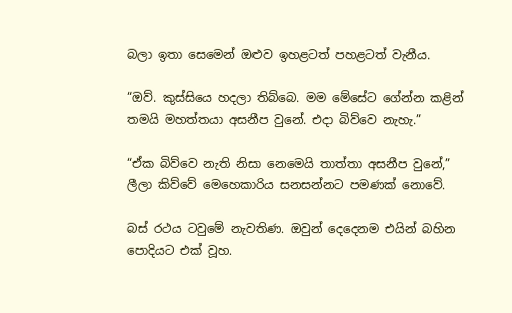බලා ඉතා සෙමෙන් ඔළුව ඉහළටත් පහළටත් වැනීය.

“ඔව්. කුස්සියෙ හදලා තිබ්බෙ. මම මේසේට ගේන්න කළින් තමයි මහත්තයා අසනීප වුනේ. එදා බිව්වෙ නැහැ.”

“ඒක බිව්වෙ නැති නිසා නෙමෙයි තාත්තා අසනීප වුනේ,” ලීලා කිව්වේ මෙහෙකාරිය සනසන්නට පමණක් නොවේ.

බස් රථය ටවුමේ නැවතිණ. ඔවුන් දෙදෙනම එයින් බහින පොදියට එක් වූහ.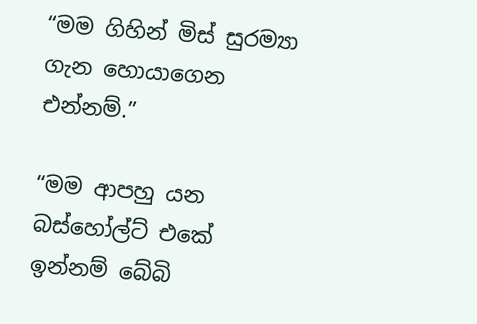“මම ගිහින් මිස් සුරම්‍යා ගැන හොයාගෙන එන්නම්.”

“මම ආපහු යන බස්හෝල්ට් එකේ ඉන්නම් බේබි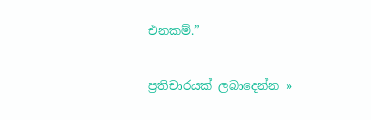එනකම්.”

ප්‍රතිචාරයක් ලබාදෙන්න »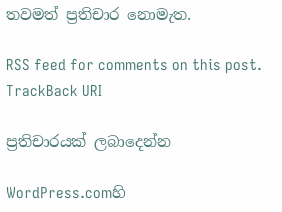තවමත් ප්‍රතිචාර නොමැත.

RSS feed for comments on this post. TrackBack URI

ප්‍රතිචාරයක් ලබාදෙන්න

WordPress.comහි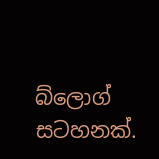බ්ලොග් සටහනක්.